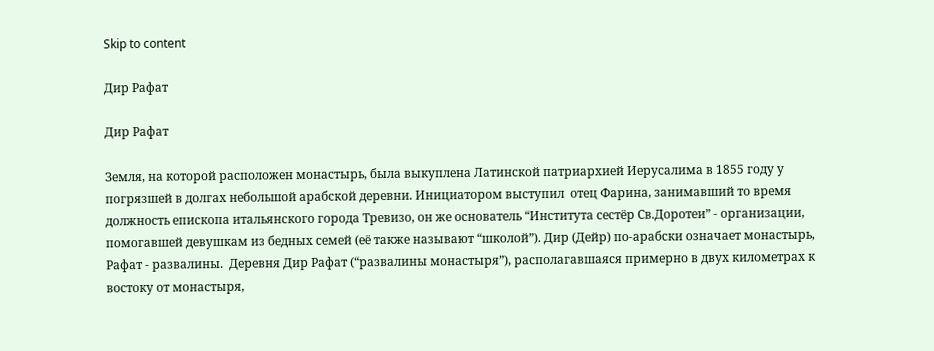Skip to content

Дир Рафат

Дир Рафат

Земля, на которой расположен монастырь, была выкуплена Латинской патриархией Иерусалима в 1855 году у погрязшей в долгах небольшой арабской деревни. Инициатором выступил  отец Фарина, занимавший то время должность епископа итальянского города Тревизо, он же основатель “Института сестёр Св.Доротеи” - организации, помогавшей девушкам из бедных семей (её также называют “школой”). Дир (Дейр) по-арабски означает монастырь, Рафат - развалины.  Деревня Дир Рафат (“развалины монастыря”), располагавшаяся примерно в двух километрах к востоку от монастыря,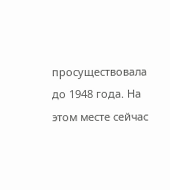просуществовала до 1948 года. На этом месте сейчас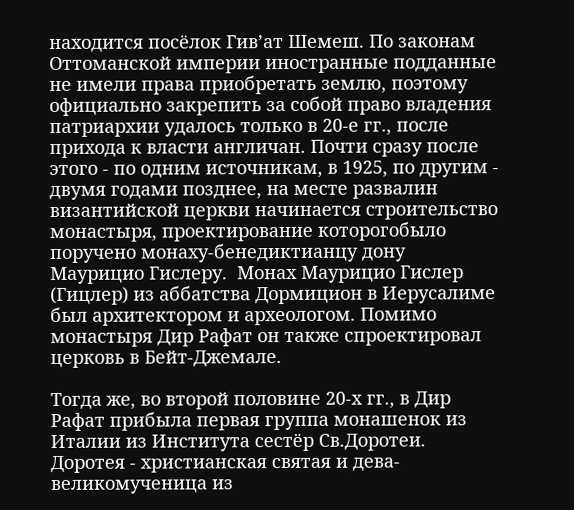находится посёлок Гив’ат Шемеш. По законам Оттоманской империи иностранные подданные не имели права приобретать землю, поэтому официально закрепить за собой право владения патриархии удалось только в 20-е гг., после прихода к власти англичан. Почти сразу после этого - по одним источникам, в 1925, по другим - двумя годами позднее, на месте развалин византийской церкви начинается строительство монастыря, проектирование которогобыло поручено монаху-бенедиктианцу дону Маурицио Гислеру.  Монах Маурицио Гислер (Гицлер) из аббатства Дормицион в Иерусалиме был архитектором и археологом. Помимо монастыря Дир Рафат он также спроектировал церковь в Бейт-Джемале.

Тогда же, во второй половине 20-х гг., в Дир Рафат прибыла первая группа монашенок из Италии из Института сестёр Св.Доротеи. Доротея - христианская святая и дева-великомученица из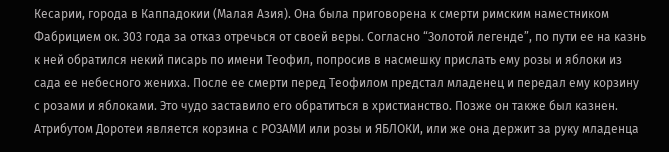Кесарии, города в Каппадокии (Малая Азия). Она была приговорена к смерти римским наместником Фабрицием ок. 303 года за отказ отречься от своей веры. Согласно “Золотой легенде”, по пути ее на казнь к ней обратился некий писарь по имени Теофил, попросив в насмешку прислать ему розы и яблоки из сада ее небесного жениха. После ее смерти перед Теофилом предстал младенец и передал ему корзину с розами и яблоками. Это чудо заставило его обратиться в христианство. Позже он также был казнен. Атрибутом Доротеи является корзина с РОЗАМИ или розы и ЯБЛОКИ, или же она держит за руку младенца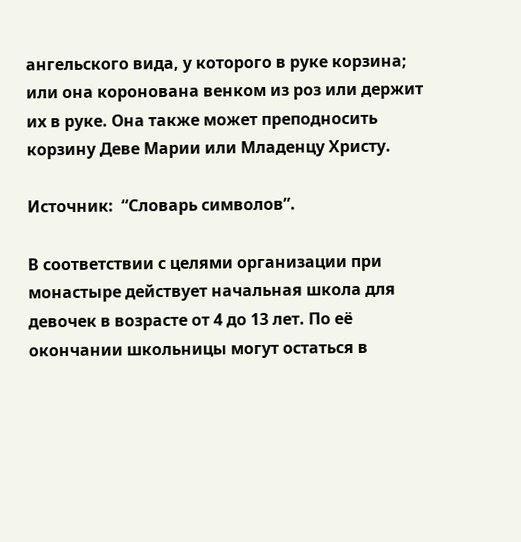ангельского вида, у которого в руке корзина; или она коронована венком из роз или держит их в руке. Она также может преподносить корзину Деве Марии или Младенцу Христу.

Источник:  “Словарь символов”.

В соответствии с целями организации при монастыре действует начальная школа для девочек в возрасте от 4 до 13 лет. По её окончании школьницы могут остаться в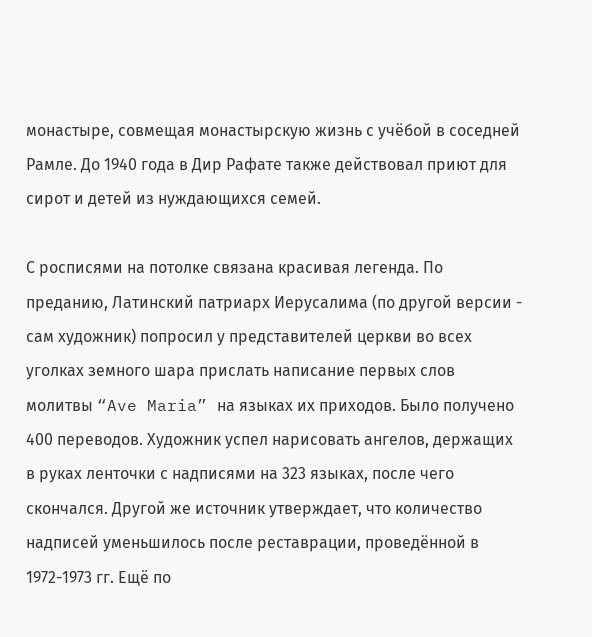монастыре, совмещая монастырскую жизнь с учёбой в соседней Рамле. До 1940 года в Дир Рафате также действовал приют для сирот и детей из нуждающихся семей.

С росписями на потолке связана красивая легенда. По преданию, Латинский патриарх Иерусалима (по другой версии - сам художник) попросил у представителей церкви во всех уголках земного шара прислать написание первых слов молитвы “Ave Maria” на языках их приходов. Было получено 400 переводов. Художник успел нарисовать ангелов, держащих в руках ленточки с надписями на 323 языках, после чего скончался. Другой же источник утверждает, что количество надписей уменьшилось после реставрации, проведённой в 1972-1973 гг. Ещё по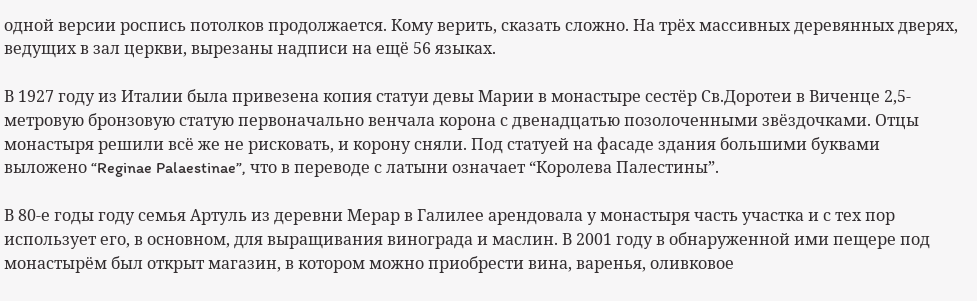одной версии роспись потолков продолжается. Кому верить, сказать сложно. На трёх массивных деревянных дверях, ведущих в зал церкви, вырезаны надписи на ещё 56 языках.

В 1927 году из Италии была привезена копия статуи девы Марии в монастыре сестёр Св.Доротеи в Виченце 2,5-метровую бронзовую статую первоначально венчала корона с двенадцатью позолоченными звёздочками. Отцы монастыря решили всё же не рисковать, и корону сняли. Под статуей на фасаде здания большими буквами выложено “Reginae Palaestinae”, что в переводе с латыни означает “Королева Палестины”.

В 80-е годы году семья Артуль из деревни Мерар в Галилее арендовала у монастыря часть участка и с тех пор использует его, в основном, для выращивания винограда и маслин. В 2001 году в обнаруженной ими пещере под монастырём был открыт магазин, в котором можно приобрести вина, варенья, оливковое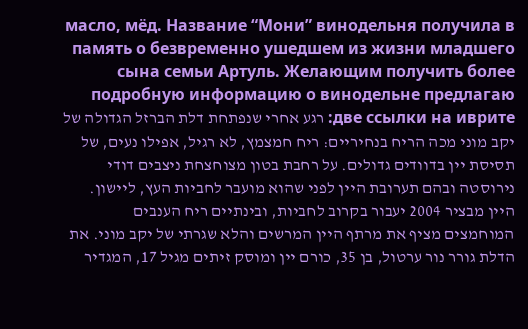масло, мёд. Название “Мони” винодельня получила в память о безвременно ушедшем из жизни младшего сына семьи Артуль. Желающим получить более подробную информацию о винодельне предлагаю две ссылки на иврите: רגע אחרי שנפתחת דלת הברזל הגדולה של יקב מוני מכה הריח בנחיריים: ריח חמצמץ, לא רגיל, אפילו נעים, של תסיסת יין בדוודים גדולים. על רחבת בטון מצוחצחת ניצבים דודי נירוסטה ובהם תערובת היין לפני שהוא מועבר לחביות העץ, ליישון. היין מבציר 2004 יעבור בקרוב לחביות, ובינתיים ריח הענבים המוחמצים מציף את מרתף היין המרשים והלא שגרתי של יקב מוני. את הדלת גורר נור ערטול, בן 35, כורם יין ומוסק זיתים מגיל 17, המגדיר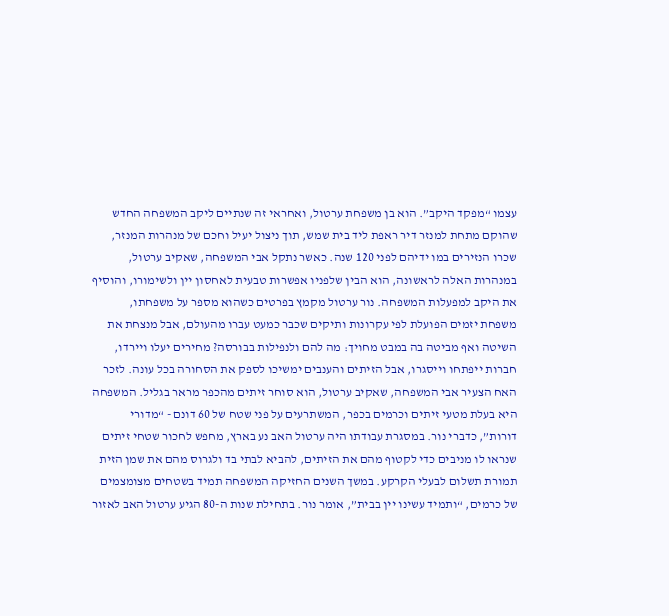עצמו “מפקד היקב”. הוא בן משפחת ערטול, ואחראי זה שנתיים ליקב המשפחה החדש שהוקם מתחת למנזר דיר ראפת ליד בית שמש, תוך ניצול יעיל וחכם של מנהרות המנזר, שכרו הנזירים במו ידיהם לפני 120 שנה. כאשר נתקל אבי המשפחה, שאקיב ערטול, במנהרות האלה לראשונה, הוא הבין שלפניו אפשרות טבעית לאחסון יין ולשימורו, והוסיף את היקב למפעלות המשפחה. נור ערטול מקמץ בפרטים כשהוא מספר על משפחתו, משפחת יזמים הפועלת לפי עקרונות ותיקים שכבר כמעט עברו מהעולם, אבל מנצחת את השיטה ואף מביטה בה במבט מחויך: מה להם ולנפילות בבורסה? מחירים יעלו ויירדו, חברות ייפתחו וייסגרו, אבל הזיתים והענבים ימשיכו לספק את הסחורה בכל עונה. לזכר האח הצעיר אבי המשפחה, שאקיב ערטול, הוא סוחר זיתים מהכפר מראר בגליל. המשפחה היא בעלת מטעי זיתים וכרמים בכפר, המשתרעים על פני שטח של 60 דונם - “מדורי דורות”, כדברי נור. במסגרת עבודתו היה ערטול האב נע בארץ, מחפש לחכור שטחי זיתים שנראו לו מניבים כדי לקטוף מהם את הזיתים, להביא לבתי בד ולגרוס מהם את שמן הזית תמורת תשלום לבעלי הקרקע. במשך השנים החזיקה המשפחה תמיד בשטחים מצומצמים של כרמים, “ותמיד עשינו יין בבית”, אומר נור. בתחילת שנות ה-80 הגיע ערטול האב לאזור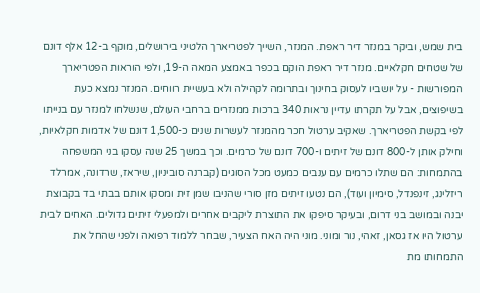בית שמש, וביקר במנזר דיר ראפת. המנזר, השייך לפטריארך הלטיני בירושלים, מוקף ב-12 אלף דונם של שטחים חקלאיים. מנזר דיר ראפת הוקם בכפר באמצע המאה ה-19, ולפי הוראות הפטריארך המפורשות - על יושביו לעסוק בחינוך ובתרומה לקהילה ולא בעשיית רווחים. המנזר נמצא כעת בשיפוצים, אבל על תקרתו עדיין נראות 340 ברכות ממנזרים ברחבי העולם, שנשלחו למנזר עם בנייתו לפי בקשת הפטריארך. שאקיב ערטול חכר מהמנזר לעשרות שנים כ-1,500 דונם של אדמות חקלאיות, וחילק אותן ל-800 דונם של זיתים ו-700 דונם של כרמים. וכך במשך 25 שנה עסקו בני המשפחה בהתמחות: הם שתלו כרמים עם ענבים כמעט מכל הסוגים (קברנה סוביניון, שיראז, שרדונה, אמרלד ריזלינג, זינפנדל, סימיון ועוד), הם נטעו זיתים מזן סורי שהניבו שמן זית ומסקו אותם בבתי בד בקבוצת יבנה ובמושב בני דרום, ובעיקר סיפקו את התוצרת ליקבים אחרים ולמפעלי זיתים גדולים. האחים לבית ערטול היו אז גסאן, זאהי, נור ומוני. מוני היה האח הצעיר, שבחר ללמוד רפואה ולפני שהחל את התמחותו מת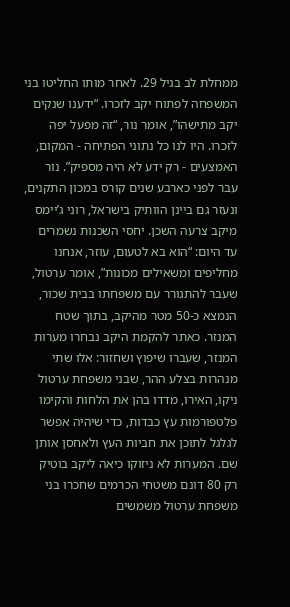ממחלת לב בגיל 29. לאחר מותו החליטו בני המשפחה לפתוח יקב לזכרו. “ידענו שנקים יקב מתישהו”, אומר נור, “זה מפעל יפה לזכרו. היו לנו כל נתוני הפתיחה - המקום, האמצעים - רק ידע לא היה מספיק”. נור עבר לפני כארבע שנים קורס במכון התקנים, ונעזר גם ביינן הוותיק בישראל, רוני ג’יימס מיקב צרעה השכן. יחסי השכנות נשמרים עד היום: “הוא בא לטעום, עוזר, אנחנו מחליפים ומשאילים מכונות”, אומר ערטול, שעבר להתגורר עם משפחתו בבית שכור, הנמצא כ-50 מטר מהיקב, בתוך שטח המנזר. כאתר להקמת היקב נבחרו מערות המנזר, שעברו שיפוץ ושחזור: אלו שתי מנהרות בצלע ההר, שבני משפחת ערטול ניקו, האירו, מדדו בהן את הלחות והקימו פלטפורמות עץ כבדות, כדי שיהיה אפשר לגלגל לתוכן את חביות העץ ולאחסן אותן שם. המערות לא ניזוקו כיאה ליקב בוטיק רק 80 דונם משטחי הכרמים שחכרו בני משפחת ערטול משמשים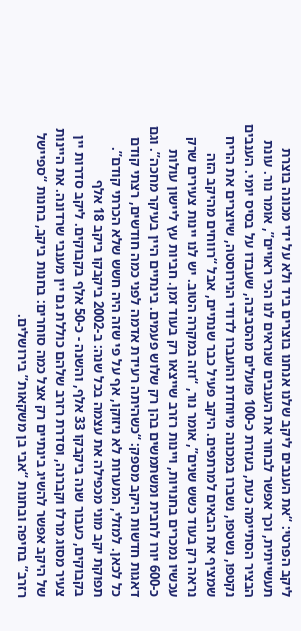ליקב הפרטי: “את הענבים ליקב שלנו אנחנו בוצרים ביד ולא על ידי מכונה בוצרת תעשייתית, וכך אפשר לבחור את הענבים שנראים לנו הכי ראויים”, אומר נור. עונת הבציר הסתיימה כעת, בעזרת כ-100 פועלים מהסביבה, שעבדו על בסיס יומי. הענבים נקטפו, נשטפו, נשברו במכונה מיוחדת והועברו לדודי הנירוסטה, שיוצרים את הריח שמציף את הבאים למרתפים. היקב פעיל כבר שנתיים, אבל “רווחים מהיקב הזה נראה רק בעוד כשש שנים”, אומר נור, “וזה במקרה הטוב. יש לנו יינות צעירים שרק עכשיו נמכרים בחנויות, ויינות רזרב שייצאו רק בעוד זמן. חביות עץ ליישון עולות כ-600 יורו לחבית ומשתמשים בהן רק שלוש פעמים. בינתיים היין בעיקר מחכה”. וגם דאגות חדשות היקב מספק: “כשהיתה רעידת אדמה לפני כמה חודשים, רצתי קודם כל לכאן. למזלי, המערות לא ניזוקו, אף על פי שזה היה חשש שלא הכרתי קודם”. תפוקת יקב מוני מכפילה את עצמה בכל שנה: ב-2002 ביקבקו ביקב 18 אלף בקבוקים, כעבור שנה ביקבקו 33 אלף, והשנה - כ-50 אלף בקבוקים. ליקב סדרות יין צעיר מסוג מרלו וקברנה, וסדרת רזרב שלהם כוללת גם יין מענבי שרדונה. את היינות של היקב אפשר להשיג בינתיים רק אצל כמה סוחרים: בחנות ביקב, בחנות “ספיישל רזרב” בחיפה ובחנות “אבי בן משקאות” בירושלים.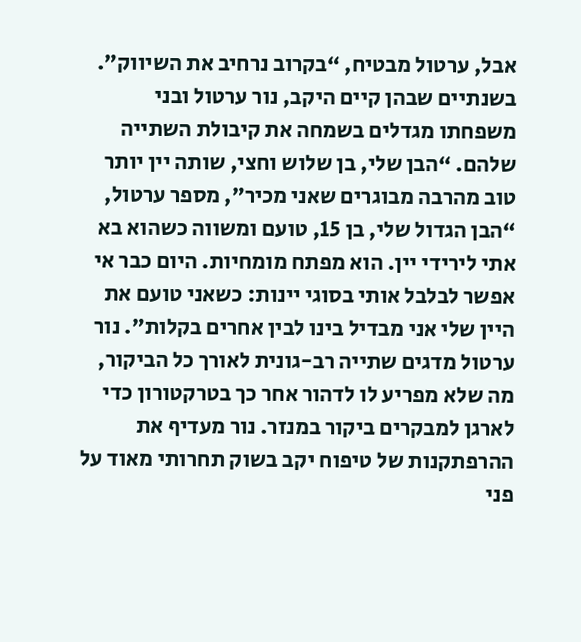אבל, ערטול מבטיח, “בקרוב נרחיב את השיווק”. בשנתיים שבהן קיים היקב, נור ערטול ובני משפחתו מגדלים בשמחה את קיבולת השתייה שלהם. “הבן שלי, בן שלוש וחצי, שותה יין יותר טוב מהרבה מבוגרים שאני מכיר”, מספר ערטול, “הבן הגדול שלי, בן 15, טועם ומשווה כשהוא בא אתי לירידי יין. הוא מפתח מומחיות. היום כבר אי אפשר לבלבל אותי בסוגי יינות: כשאני טועם את היין שלי אני מבדיל בינו לבין אחרים בקלות”. נור ערטול מדגים שתייה רב-גונית לאורך כל הביקור, מה שלא מפריע לו לדהור אחר כך בטרקטורון כדי לארגן למבקרים ביקור במנזר. נור מעדיף את ההרפתקנות של טיפוח יקב בשוק תחרותי מאוד על פני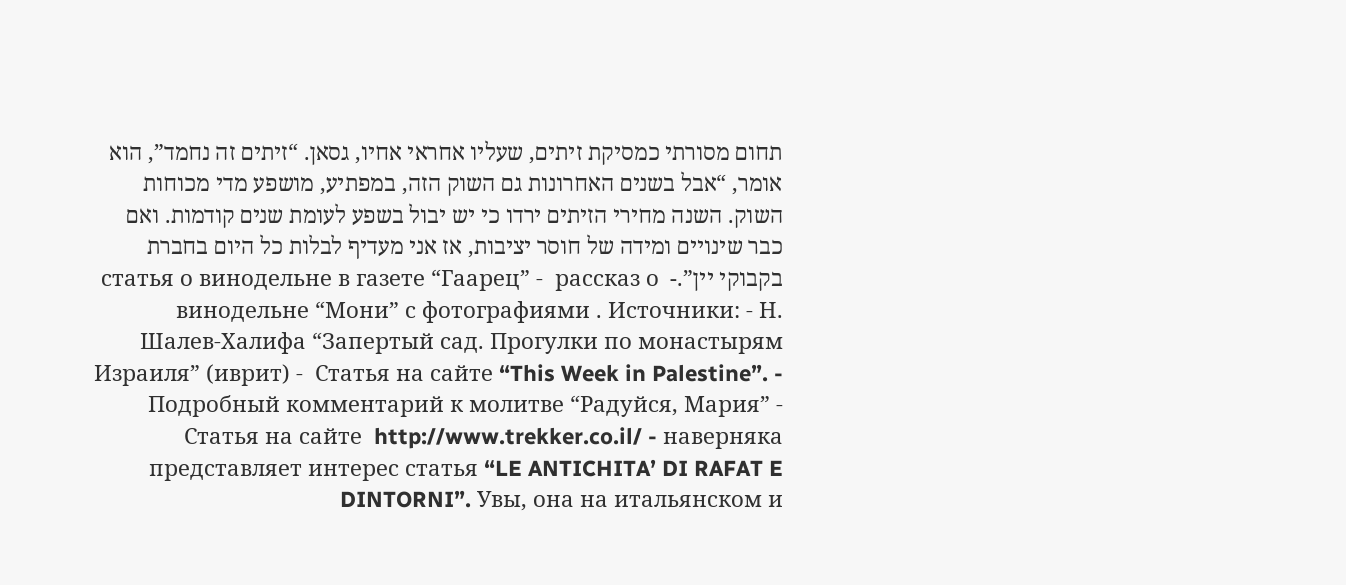תחום מסורתי כמסיקת זיתים, שעליו אחראי אחיו, גסאן. “זיתים זה נחמד”, הוא אומר, “אבל בשנים האחרונות גם השוק הזה, במפתיע, מושפע מדי מכוחות השוק. השנה מחירי הזיתים ירדו כי יש יבול בשפע לעומת שנים קודמות. ואם כבר שינויים ומידה של חוסר יציבות, אז אני מעדיף לבלות כל היום בחברת בקבוקי יין”.-  статья о винодельне в газете “Гаарец” -  рассказ о винодельне “Мони” с фотографиями . Источники: - Н. Шалев-Халифа “Запертый сад. Прогулки по монастырям Израиля” (иврит) -  Статья на сайте “This Week in Palestine”. -  Подробный комментарий к молитве “Радуйся, Мария” -  Статья на сайте  http://www.trekker.co.il/ - наверняка представляет интерес статья “LE ANTICHITA’ DI RAFAT E DINTORNI”. Увы, она на итальянском и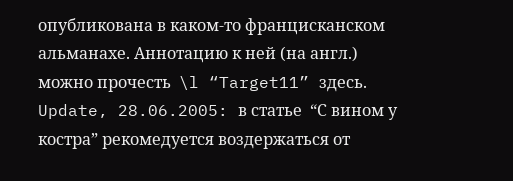опубликована в каком-то францисканском альманахе. Аннотацию к ней (на англ.) можно прочесть  \l “Target11” здесь. Update, 28.06.2005: в статье  “С вином у костра” рекомедуется воздержаться от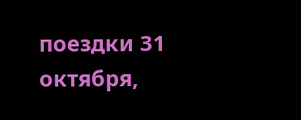поездки 31 октября,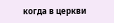когда в церкви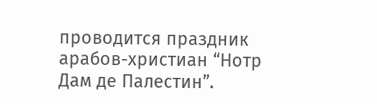проводится праздник арабов-христиан “Нотр Дам де Палестин”.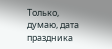Только, думаю, дата праздника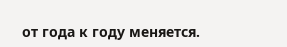от года к году меняется.